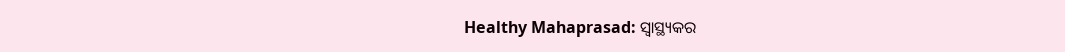Healthy Mahaprasad: ସ୍ୱାସ୍ଥ୍ୟକର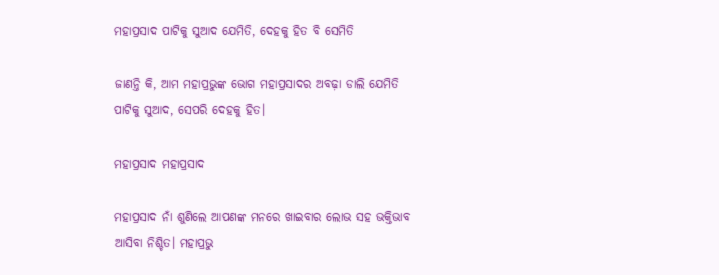ମହାପ୍ରସାଦ ପାଟିକୁ ସୁଆଦ ଯେମିତି, ଦେହକୁ ହିତ ବି ସେମିତି

ଜାଣନ୍ତି କି, ଆମ ମହାପ୍ରଭୁଙ୍କ ଭୋଗ ମହାପ୍ରସାଦର ଅବଢ଼ା ଡାଲି ଯେମିତି ପାଟିକୁ ସୁଆଦ, ସେପରି ଦେହକୁ ହିତ।

ମହାପ୍ରସାଦ ମହାପ୍ରସାଦ

ମହାପ୍ରସାଦ ନାଁ ଶୁଣିଲେ ଆପଣଙ୍କ ମନରେ ଖାଇବାର ଲୋଭ ସହ ଭକ୍ତିଭାବ ଆସିବା ନିଶ୍ଚିତ। ମହାପ୍ରଭୁ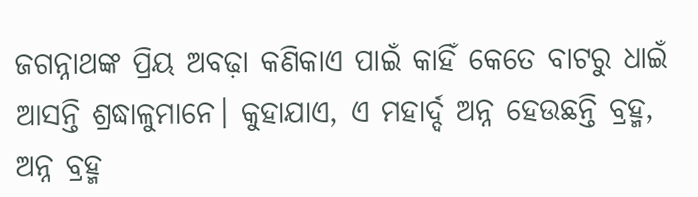ଜଗନ୍ନାଥଙ୍କ ପ୍ରିୟ ଅବଢ଼ା କଣିକାଏ ପାଇଁ କାହିଁ କେତେ ବାଟରୁ ଧାଇଁ ଆସନ୍ତି ଶ୍ରଦ୍ଧାଳୁମାନେ। କୁହାଯାଏ, ଏ ମହାର୍ଦ୍ଦ ଅନ୍ନ ହେଉଛନ୍ତି ବ୍ରହ୍ମ, ଅନ୍ନ ବ୍ରହ୍ମ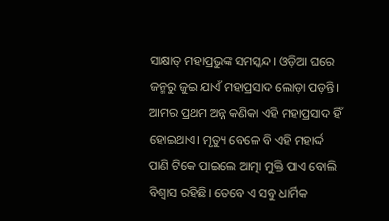ସାକ୍ଷାତ୍ ମହାପ୍ରଭୁଙ୍କ ସମସ୍କନ୍ଦ। ଓଡ଼ିଆ ଘରେ ଜନ୍ମରୁ ଜୁଇ ଯାଏଁ ମହାପ୍ରସାଦ ଲୋଡ଼ା ପଡ଼ନ୍ତି। ଆମର ପ୍ରଥମ ଅନ୍ନ କଣିକା ଏହି ମହାପ୍ରସାଦ ହିଁ ହୋଇଥାଏ। ମୃତ୍ୟୁ ବେଳେ ବି ଏହି ମହାର୍ଦ୍ଦ ପାଣି ଟିକେ ପାଇଲେ ଆତ୍ମା ମୁକ୍ତି ପାଏ ବୋଲି ବିଶ୍ୱାସ ରହିଛି। ତେବେ ଏ ସବୁ ଧାର୍ମିକ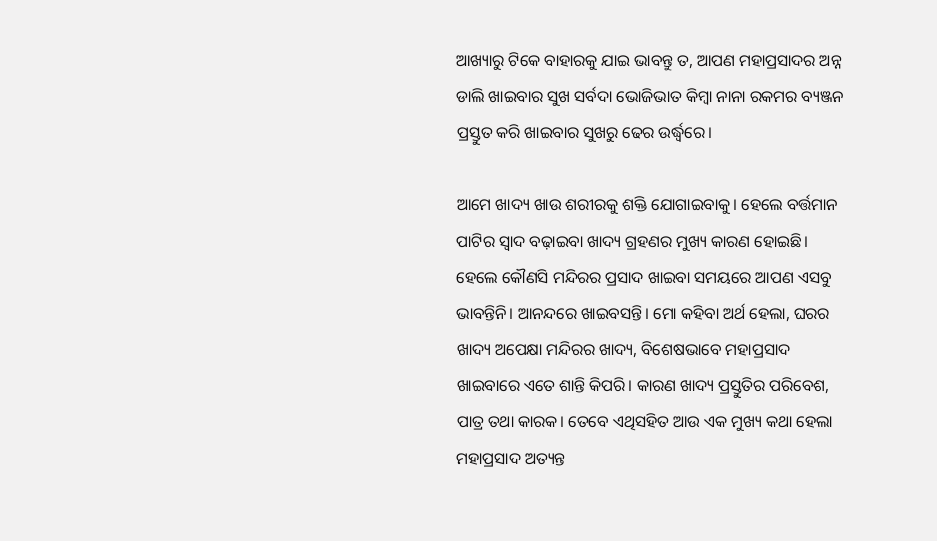ଆଖ୍ୟାରୁ ଟିକେ ବାହାରକୁ ଯାଇ ଭାବନ୍ତୁ ତ, ଆପଣ ମହାପ୍ରସାଦର ଅନ୍ନ ଡାଲି ଖାଇବାର ସୁଖ ସର୍ବଦା ଭୋଜିଭାତ କିମ୍ୱା ନାନା ରକମର ବ୍ୟଞ୍ଜନ ପ୍ରସ୍ତୁତ କରି ଖାଇବାର ସୁଖରୁ ଢେର ଉର୍ଦ୍ଧ୍ୱରେ।

ଆମେ ଖାଦ୍ୟ ଖାଉ ଶରୀରକୁ ଶକ୍ତି ଯୋଗାଇବାକୁ। ହେଲେ ବର୍ତ୍ତମାନ ପାଟିର ସ୍ୱାଦ ବଢ଼ାଇବା ଖାଦ୍ୟ ଗ୍ରହଣର ମୁଖ୍ୟ କାରଣ ହୋଇଛି। ହେଲେ କୌଣସି ମନ୍ଦିରର ପ୍ରସାଦ ଖାଇବା ସମୟରେ ଆପଣ ଏସବୁ ଭାବନ୍ତିନି। ଆନନ୍ଦରେ ଖାଇବସନ୍ତି। ମୋ କହିବା ଅର୍ଥ ହେଲା, ଘରର ଖାଦ୍ୟ ଅପେକ୍ଷା ମନ୍ଦିରର ଖାଦ୍ୟ, ବିଶେଷଭାବେ ମହାପ୍ରସାଦ ଖାଇବାରେ ଏତେ ଶାନ୍ତି କିପରି। କାରଣ ଖାଦ୍ୟ ପ୍ରସ୍ତୁତିର ପରିବେଶ, ପାତ୍ର ତଥା କାରକ। ତେବେ ଏଥିସହିତ ଆଉ ଏକ ମୁଖ୍ୟ କଥା ହେଲା ମହାପ୍ରସାଦ ଅତ୍ୟନ୍ତ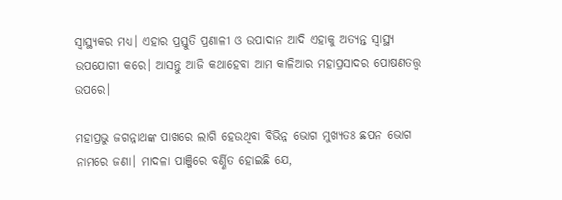ସ୍ୱାସ୍ଥ୍ୟକର ମଧ୍ୟ। ଏହାର ପ୍ରସ୍ତୁତି ପ୍ରଣାଳୀ ଓ ଉପାଦାନ ଆଦି ଏହାକୁ ଅତ୍ୟନ୍ତ ସ୍ୱାସ୍ଥ୍ୟ ଉପଯୋଗୀ କରେ। ଆସନ୍ତୁ ଆଜି କଥାହେବା ଆମ କାଳିଆର ମହାପ୍ରସାଦର ପୋଷଣତତ୍ତ୍ୱ ଉପରେ।

ମହାପ୍ରଭୁ ଜଗନ୍ନାଥଙ୍କ ପାଖରେ ଲାଗି ହେଉଥିବା ବିଭିନ୍ନ ଭୋଗ ମୁଖ୍ୟତଃ ଛପନ ଭୋଗ ନାମରେ ଜଣା। ମାଦଳା ପାଞ୍ଜିରେ ବର୍ଣ୍ଣିତ ହୋଇଛି ଯେ,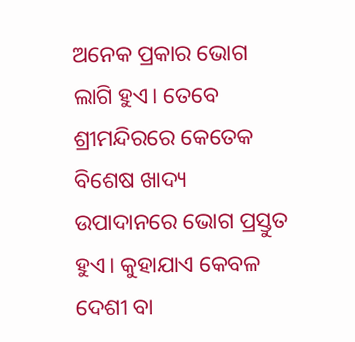ଅନେକ ପ୍ରକାର ଭୋଗ ଲାଗି ହୁଏ। ତେବେ ଶ୍ରୀମନ୍ଦିରରେ କେତେକ ବିଶେଷ ଖାଦ୍ୟ ଉପାଦାନରେ ଭୋଗ ପ୍ରସ୍ତୁତ ହୁଏ। କୁହାଯାଏ କେବଳ ଦେଶୀ ବା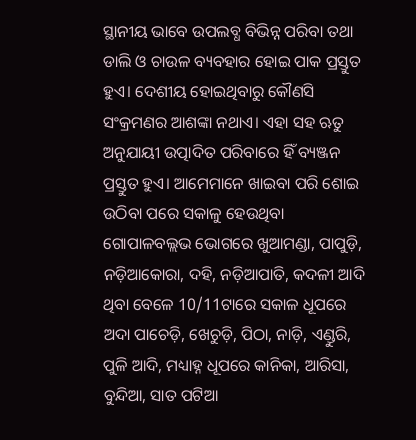ସ୍ଥାନୀୟ ଭାବେ ଉପଲବ୍ଧ ବିଭିନ୍ନ ପରିବା ତଥା ଡାଲି ଓ ଚାଉଳ ବ୍ୟବହାର ହୋଇ ପାକ ପ୍ରସ୍ତୁତ ହୁଏ। ଦେଶୀୟ ହୋଇଥିବାରୁ କୌଣସି ସଂକ୍ରମଣର ଆଶଙ୍କା ନଥାଏ। ଏହା ସହ ଋତୁ ଅନୁଯାୟୀ ଉତ୍ପାଦିତ ପରିବାରେ ହିଁ ବ୍ୟଞ୍ଜନ ପ୍ରସ୍ତୁତ ହୁଏ। ଆମେମାନେ ଖାଇବା ପରି ଶୋଇ ଉଠିବା ପରେ ସକାଳୁ ହେଉଥିବା ଗୋପାଳବଲ୍ଲଭ ଭୋଗରେ ଖୁଆମଣ୍ଡା, ପାପୁଡ଼ି, ନଡ଼ିଆକୋରା, ଦହି, ନଡ଼ିଆପାତି, କଦଳୀ ଆଦି ଥିବା ବେଳେ 10/11ଟାରେ ସକାଳ ଧୂପରେ ଅଦା ପାଚେଡ଼ି, ଖେଚୁଡ଼ି, ପିଠା, ନାଡ଼ି, ଏଣ୍ଡୁରି, ପୁଳି ଆଦି, ମଧ୍ୟାହ୍ନ ଧୂପରେ କାନିକା, ଆରିସା, ବୁନ୍ଦିଆ, ସାତ ପଟିଆ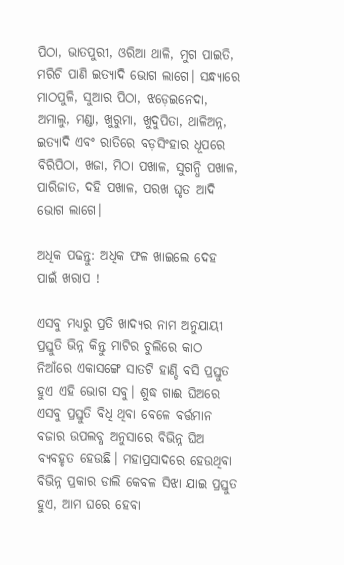ପିଠା, ଭାତପୁରୀ, ଓରିଆ ଥାଳି, ମୁଗ ପାଇତି, ମରିଚି ପାଣି ଇତ୍ୟାଦି ଭୋଗ ଲାଗେ। ସନ୍ଧ୍ୟାରେ ମାଠପୁଳି, ସୁଆର ପିଠା, ଝଡ଼େଇନେଦା, ଅମାଲୁ, ମଣ୍ଡା, ଖୁରୁମା, ଖୁଦୁପିତା, ଥାଳିଅନ୍ନ, ଇତ୍ୟାଦି ଏବଂ ରାତିରେ ବଡ଼ସିଂହାର ଧୂପରେ ବିରିପିଠା, ଖଜା, ମିଠା ପଖାଳ, ସୁଗନ୍ଧି ପଖାଳ, ପାରିଜାତ, ଦହି ପଖାଳ, ପରଖ ଘୃତ ଆଦି ଭୋଗ ଲାଗେ।

ଅଧିକ ପଢନ୍ତୁ: ଅଧିକ ଫଳ ଖାଇଲେ ଦେହ ପାଇଁ ଖରାପ !

ଏସବୁ ମଧ୍ୟରୁ ପ୍ରତି ଖାଦ୍ୟର ନାମ ଅନୁଯାୟୀ ପ୍ରସ୍ତୁତି ଭିନ୍ନ କିନ୍ତୁ ମାଟିର ଚୁଲିରେ କାଠ ନିଆଁରେ ଏକାସଙ୍ଗେ ସାତଟି ହାଣ୍ଡି ବସି ପ୍ରସ୍ତୁତ ହୁଏ ଏହି ଭୋଗ ସବୁ। ଶୁଦ୍ଧ ଗାଈ ଘିଅରେ ଏସବୁ ପ୍ରସ୍ତୁତି ବିଧି ଥିବା ବେଳେ ବର୍ତ୍ତମାନ ବଜାର ଉପଲବ୍ଧ ଅନୁସାରେ ବିଭିନ୍ନ ଘିଅ ବ୍ୟବହୃତ ହେଉଛି। ମହାପ୍ରସାଦରେ ହେଉଥିବା ବିଭିନ୍ନ ପ୍ରକାର ଡାଲି କେବଳ ସିଝା ଯାଇ ପ୍ରସ୍ତୁତ ହୁଏ, ଆମ ଘରେ ହେବା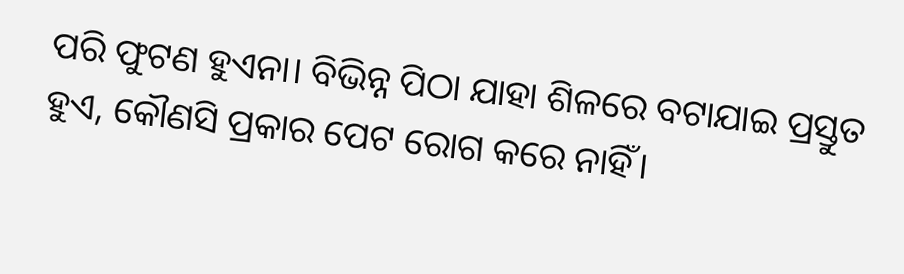ପରି ଫୁଟଣ ହୁଏନା। ବିଭିନ୍ନ ପିଠା ଯାହା ଶିଳରେ ବଟାଯାଇ ପ୍ରସ୍ତୁତ ହୁଏ, କୌଣସି ପ୍ରକାର ପେଟ ରୋଗ କରେ ନାହିଁ।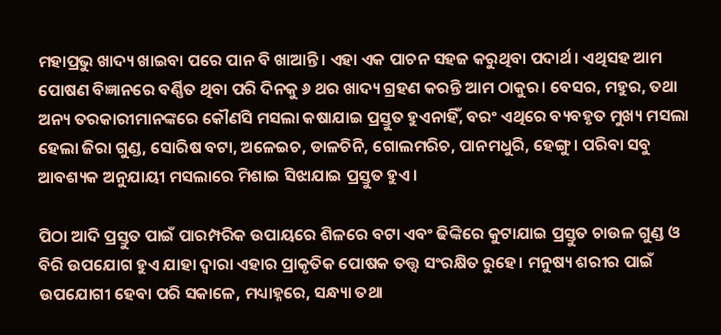ମହାପ୍ରଭୁ ଖାଦ୍ୟ ଖାଇବା ପରେ ପାନ ବି ଖାଆନ୍ତି। ଏହା ଏକ ପାଚନ ସହଜ କରୁଥିବା ପଦାର୍ଥ। ଏଥିସହ ଆମ ପୋଷଣ ବିଜ୍ଞାନରେ ବର୍ଣ୍ଣିତ ଥିବା ପରି ଦିନକୁ ୬ ଥର ଖାଦ୍ୟ ଗ୍ରହଣ କରନ୍ତି ଆମ ଠାକୁର। ବେସର, ମହୁର, ତଥା ଅନ୍ୟ ତରକାରୀମାନଙ୍କରେ କୌଣସି ମସଲା କଷାଯାଇ ପ୍ରସ୍ତୁତ ହୁଏନାହିଁ, ବରଂ ଏଥିରେ ବ୍ୟବହୃତ ମୁଖ୍ୟ ମସଲା ହେଲା ଜିରା ଗୁଣ୍ଡ, ସୋରିଷ ବଟା, ଅଳେଇଚ, ଡାଳଚିନି, ଗୋଲମରିଚ, ପାନମଧୁରି, ହେଙ୍ଗୁ। ପରିବା ସବୁ ଆବଶ୍ୟକ ଅନୁଯାୟୀ ମସଲାରେ ମିଶାଇ ସିଝାଯାଇ ପ୍ରସ୍ତୁତ ହୁଏ।

ପିଠା ଆଦି ପ୍ରସ୍ତୁତ ପାଇଁ ପାରମ୍ପରିକ ଉପାୟରେ ଶିଳରେ ବଟା ଏବଂ ଢିଙ୍କିରେ କୁଟାଯାଇ ପ୍ରସ୍ତୁତ ଚାଉଳ ଗୁଣ୍ଡ ଓ ବିରି ଉପଯୋଗ ହୁଏ ଯାହା ଦ୍ୱାରା ଏହାର ପ୍ରାକୃତିକ ପୋଷକ ତତ୍ତ୍ୱ ସଂରକ୍ଷିତ ରୁହେ। ମନୁଷ୍ୟ ଶରୀର ପାଇଁ ଉପଯୋଗୀ ହେବା ପରି ସକାଳେ, ମଧ୍ୟାହ୍ନରେ, ସନ୍ଧ୍ୟା ତଥା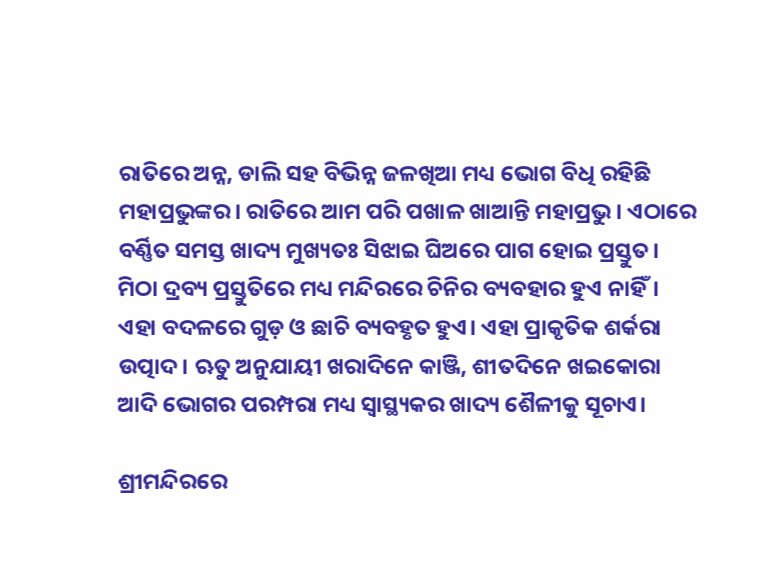ରାତିରେ ଅନ୍ନ, ଡାଲି ସହ ବିଭିନ୍ନ ଜଳଖିଆ ମଧ୍ୟ ଭୋଗ ବିଧି ରହିଛି ମହାପ୍ରଭୁଙ୍କର। ରାତିରେ ଆମ ପରି ପଖାଳ ଖାଆନ୍ତି ମହାପ୍ରଭୁ। ଏଠାରେ ବର୍ଣ୍ଣିତ ସମସ୍ତ ଖାଦ୍ୟ ମୁଖ୍ୟତଃ ସିଝାଇ ଘିଅରେ ପାଗ ହୋଇ ପ୍ରସ୍ତୁତ। ମିଠା ଦ୍ରବ୍ୟ ପ୍ରସ୍ତୁତିରେ ମଧ୍ୟ ମନ୍ଦିରରେ ଚିନିର ବ୍ୟବହାର ହୁଏ ନାହିଁ। ଏହା ବଦଳରେ ଗୁଡ଼ ଓ ଛାଚି ବ୍ୟବହୃତ ହୁଏ। ଏହା ପ୍ରାକୃତିକ ଶର୍କରା ଉତ୍ପାଦ। ଋତୁ ଅନୁଯାୟୀ ଖରାଦିନେ କାଞ୍ଜି, ଶୀତଦିନେ ଖଇକୋରା ଆଦି ଭୋଗର ପରମ୍ପରା ମଧ୍ୟ ସ୍ୱାସ୍ଥ୍ୟକର ଖାଦ୍ୟ ଶୈଳୀକୁ ସୂଚାଏ।

ଶ୍ରୀମନ୍ଦିରରେ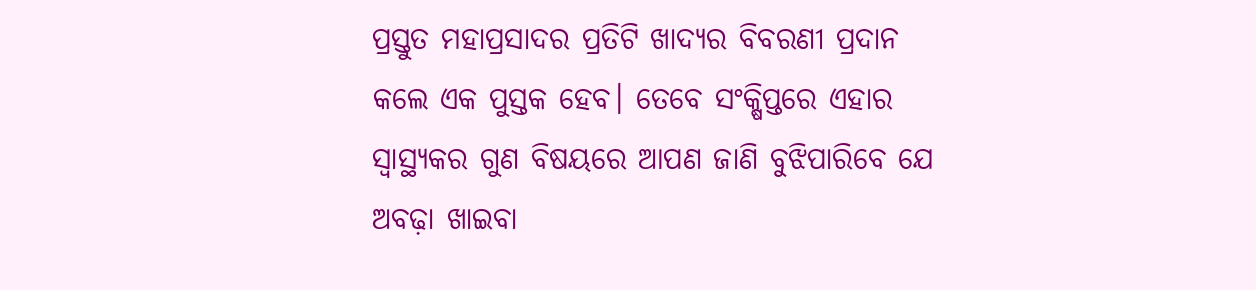ପ୍ରସ୍ତୁତ ମହାପ୍ରସାଦର ପ୍ରତିଟି ଖାଦ୍ୟର ବିବରଣୀ ପ୍ରଦାନ କଲେ ଏକ ପୁସ୍ତକ ହେବ। ତେବେ ସଂକ୍ଷିପ୍ତରେ ଏହାର ସ୍ୱାସ୍ଥ୍ୟକର ଗୁଣ ବିଷୟରେ ଆପଣ ଜାଣି ବୁଝିପାରିବେ ଯେ ଅବଢ଼ା ଖାଇବା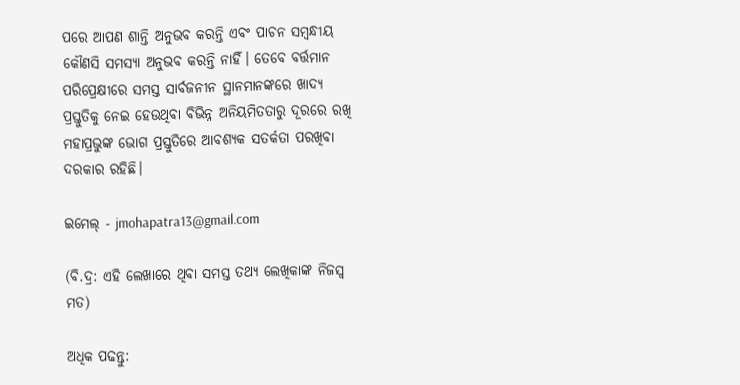ପରେ ଆପଣ ଶାନ୍ତି ଅନୁଭବ କରନ୍ତି ଏବଂ ପାଚନ ସମ୍ବନ୍ଧୀୟ କୌଣସି ସମସ୍ୟା ଅନୁଭବ କରନ୍ତି ନାହିଁ। ତେବେ ବର୍ତ୍ତମାନ ପରିପ୍ରେକ୍ଷୀରେ ସମସ୍ତ ସାର୍ବଜନୀନ ସ୍ଥାନମାନଙ୍କରେ ଖାଦ୍ୟ ପ୍ରସ୍ତୁତିକୁ ନେଇ ହେଉଥିବା ବିଭିନ୍ନ ଅନିୟମିତତାରୁ ଦୂରରେ ରଖି ମହାପ୍ରଭୁଙ୍କ ଭୋଗ ପ୍ରସ୍ତୁତିରେ ଆବଶ୍ୟକ ସତର୍କତା ପରଖିବା ଦରକାର ରହିଛି।

ଇମେଲ୍ - jmohapatra13@gmail.com

(ବି.ଦ୍ର: ଏହି ଲେଖାରେ ଥିବା ସମସ୍ତ ତଥ୍ୟ ଲେଖିକାଙ୍କ ନିଜସ୍ୱ ମତ)

ଅଧିକ ପଢନ୍ତୁ: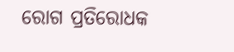ରୋଗ ପ୍ରତିରୋଧକ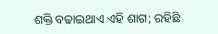ଶକ୍ତି ବଢାଇଥାଏ ଏହି ଶାଗ; ରହିଛି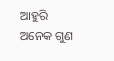ଆହୁରି ଅନେକ ଗୁଣ